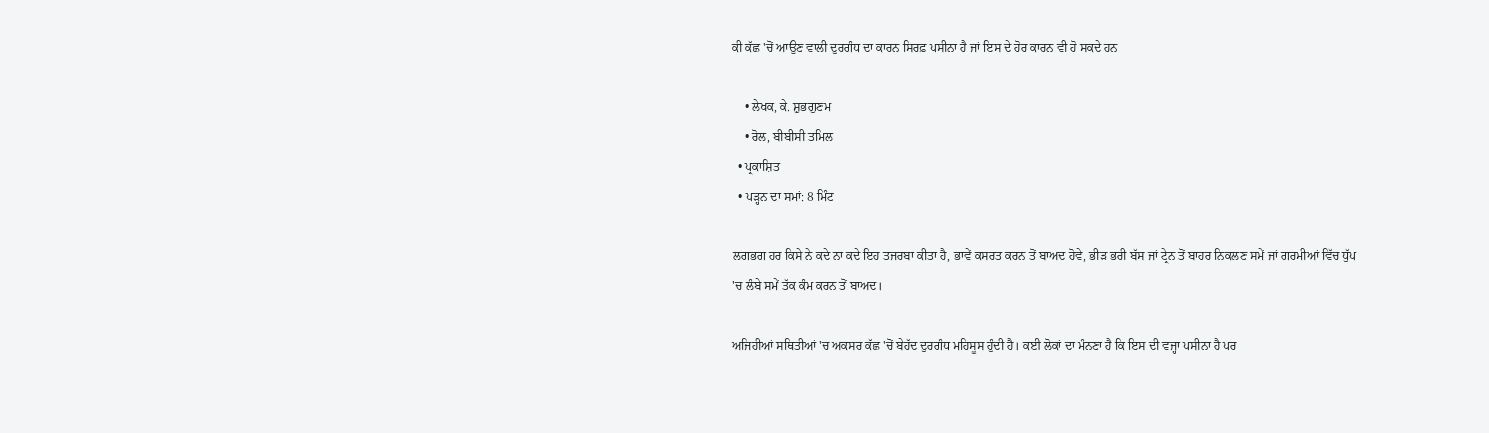ਕੀ ਕੱਛ 'ਚੋਂ ਆਉਣ ਵਾਲੀ ਦੁਰਗੰਧ ਦਾ ਕਾਰਨ ਸਿਰਫ਼ ਪਸੀਨਾ ਹੈ ਜਾਂ ਇਸ ਦੇ ਹੋਰ ਕਾਰਨ ਵੀ ਹੋ ਸਕਦੇ ਹਨ

    • ਲੇਖਕ, ਕੇ. ਸ਼ੁਭਗੁਣਮ
    • ਰੋਲ, ਬੀਬੀਸੀ ਤਮਿਲ
  • ਪ੍ਰਕਾਸ਼ਿਤ
  • ਪੜ੍ਹਨ ਦਾ ਸਮਾਂ: 8 ਮਿੰਟ

ਲਗਭਗ ਹਰ ਕਿਸੇ ਨੇ ਕਦੇ ਨਾ ਕਦੇ ਇਹ ਤਜਰਬਾ ਕੀਤਾ ਹੈ, ਭਾਵੇਂ ਕਸਰਤ ਕਰਨ ਤੋਂ ਬਾਅਦ ਹੋਵੇ, ਭੀੜ ਭਰੀ ਬੱਸ ਜਾਂ ਟ੍ਰੇਨ ਤੋਂ ਬਾਹਰ ਨਿਕਲਣ ਸਮੇਂ ਜਾਂ ਗਰਮੀਆਂ ਵਿੱਚ ਧੁੱਪ 'ਚ ਲੰਬੇ ਸਮੇਂ ਤੱਕ ਕੰਮ ਕਰਨ ਤੋਂ ਬਾਅਦ।

ਅਜਿਹੀਆਂ ਸਥਿਤੀਆਂ 'ਚ ਅਕਸਰ ਕੱਛ 'ਚੋਂ ਬੇਹੱਦ ਦੁਰਗੰਧ ਮਹਿਸੂਸ ਹੁੰਦੀ ਹੈ। ਕਈ ਲੋਕਾਂ ਦਾ ਮੰਨਣਾ ਹੈ ਕਿ ਇਸ ਦੀ ਵਜ੍ਹਾ ਪਸੀਨਾ ਹੈ ਪਰ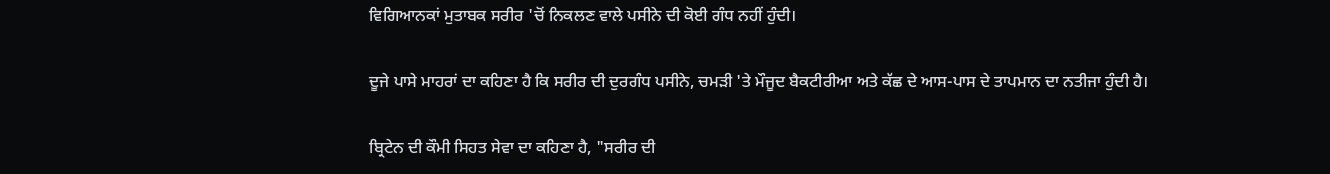ਵਿਗਿਆਨਕਾਂ ਮੁਤਾਬਕ ਸਰੀਰ 'ਚੋਂ ਨਿਕਲਣ ਵਾਲੇ ਪਸੀਨੇ ਦੀ ਕੋਈ ਗੰਧ ਨਹੀਂ ਹੁੰਦੀ।

ਦੂਜੇ ਪਾਸੇ ਮਾਹਰਾਂ ਦਾ ਕਹਿਣਾ ਹੈ ਕਿ ਸਰੀਰ ਦੀ ਦੁਰਗੰਧ ਪਸੀਨੇ, ਚਮੜੀ 'ਤੇ ਮੌਜੂਦ ਬੈਕਟੀਰੀਆ ਅਤੇ ਕੱਛ ਦੇ ਆਸ-ਪਾਸ ਦੇ ਤਾਪਮਾਨ ਦਾ ਨਤੀਜਾ ਹੁੰਦੀ ਹੈ।

ਬ੍ਰਿਟੇਨ ਦੀ ਕੌਮੀ ਸਿਹਤ ਸੇਵਾ ਦਾ ਕਹਿਣਾ ਹੈ, "ਸਰੀਰ ਦੀ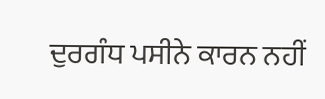ਦੁਰਗੰਧ ਪਸੀਨੇ ਕਾਰਨ ਨਹੀਂ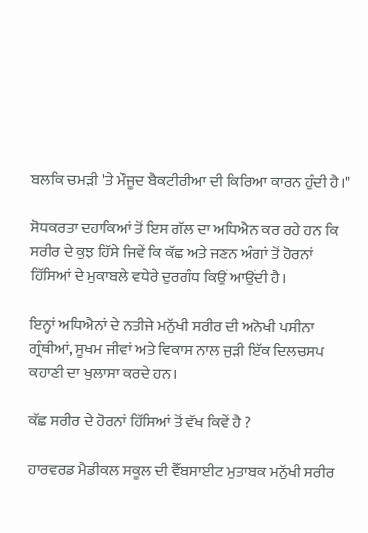ਬਲਕਿ ਚਮੜੀ 'ਤੇ ਮੌਜੂਦ ਬੈਕਟੀਰੀਆ ਦੀ ਕਿਰਿਆ ਕਾਰਨ ਹੁੰਦੀ ਹੈ।"

ਸੋਧਕਰਤਾ ਦਹਾਕਿਆਂ ਤੋਂ ਇਸ ਗੱਲ ਦਾ ਅਧਿਐਨ ਕਰ ਰਹੇ ਹਨ ਕਿ ਸਰੀਰ ਦੇ ਕੁਝ ਹਿੱਸੇ ਜਿਵੇਂ ਕਿ ਕੱਛ ਅਤੇ ਜਣਨ ਅੰਗਾਂ ਤੋਂ ਹੋਰਨਾਂ ਹਿੱਸਿਆਂ ਦੇ ਮੁਕਾਬਲੇ ਵਧੇਰੇ ਦੁਰਗੰਧ ਕਿਉਂ ਆਉਂਦੀ ਹੈ।

ਇਨ੍ਹਾਂ ਅਧਿਐਨਾਂ ਦੇ ਨਤੀਜੇ ਮਨੁੱਖੀ ਸਰੀਰ ਦੀ ਅਨੋਖੀ ਪਸੀਨਾ ਗ੍ਰੰਥੀਆਂ, ਸੂਖਮ ਜੀਵਾਂ ਅਤੇ ਵਿਕਾਸ ਨਾਲ ਜੁੜੀ ਇੱਕ ਦਿਲਚਸਪ ਕਹਾਣੀ ਦਾ ਖੁਲਾਸਾ ਕਰਦੇ ਹਨ।

ਕੱਛ ਸਰੀਰ ਦੇ ਹੋਰਨਾਂ ਹਿੱਸਿਆਂ ਤੋਂ ਵੱਖ ਕਿਵੇਂ ਹੈ ?

ਹਾਰਵਰਡ ਮੈਡੀਕਲ ਸਕੂਲ ਦੀ ਵੈੱਬਸਾਈਟ ਮੁਤਾਬਕ ਮਨੁੱਖੀ ਸਰੀਰ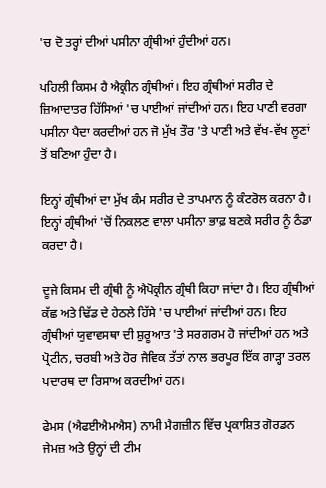'ਚ ਦੋ ਤਰ੍ਹਾਂ ਦੀਆਂ ਪਸੀਨਾ ਗ੍ਰੰਥੀਆਂ ਹੁੰਦੀਆਂ ਹਨ।

ਪਹਿਲੀ ਕਿਸਮ ਹੈ ਐਕ੍ਰੀਨ ਗ੍ਰੰਥੀਆਂ। ਇਹ ਗ੍ਰੰਥੀਆਂ ਸਰੀਰ ਦੇ ਜ਼ਿਆਦਾਤਰ ਹਿੱਸਿਆਂ 'ਚ ਪਾਈਆਂ ਜਾਂਦੀਆਂ ਹਨ। ਇਹ ਪਾਣੀ ਵਰਗਾ ਪਸੀਨਾ ਪੈਦਾ ਕਰਦੀਆਂ ਹਨ ਜੋ ਮੁੱਖ ਤੌਰ 'ਤੇ ਪਾਣੀ ਅਤੇ ਵੱਖ-ਵੱਖ ਲੂਣਾਂ ਤੋਂ ਬਣਿਆ ਹੁੰਦਾ ਹੈ।

ਇਨ੍ਹਾਂ ਗ੍ਰੰਥੀਆਂ ਦਾ ਮੁੱਖ ਕੰਮ ਸਰੀਰ ਦੇ ਤਾਪਮਾਨ ਨੂੰ ਕੰਟਰੋਲ ਕਰਨਾ ਹੈ। ਇਨ੍ਹਾਂ ਗ੍ਰੰਥੀਆਂ 'ਚੋਂ ਨਿਕਲਣ ਵਾਲਾ ਪਸੀਨਾ ਭਾਫ਼ ਬਣਕੇ ਸਰੀਰ ਨੂੰ ਠੰਡਾ ਕਰਦਾ ਹੈ।

ਦੂਜੇ ਕਿਸਮ ਦੀ ਗ੍ਰੰਥੀ ਨੂੰ ਐਪੋਕ੍ਰੀਨ ਗ੍ਰੰਥੀ ਕਿਹਾ ਜਾਂਦਾ ਹੈ। ਇਹ ਗ੍ਰੰਥੀਆਂ ਕੱਛ ਅਤੇ ਢਿੱਡ ਦੇ ਹੇਠਲੇ ਹਿੱਸੇ 'ਚ ਪਾਈਆਂ ਜਾਂਦੀਆਂ ਹਨ। ਇਹ ਗ੍ਰੰਥੀਆਂ ਯੁਵਾਵਸਥਾ ਦੀ ਸ਼ੁਰੂਆਤ 'ਤੇ ਸਰਗਰਮ ਹੋ ਜਾਂਦੀਆਂ ਹਨ ਅਤੇ ਪ੍ਰੋਟੀਨ, ਚਰਬੀ ਅਤੇ ਹੋਰ ਜੈਵਿਕ ਤੱਤਾਂ ਨਾਲ ਭਰਪੂਰ ਇੱਕ ਗਾੜ੍ਹਾ ਤਰਲ ਪਦਾਰਥ ਦਾ ਰਿਸਾਅ ਕਰਦੀਆਂ ਹਨ।

ਫੇਮਸ (ਐਫਈਐਮਐਸ) ਨਾਮੀ ਮੈਗਜ਼ੀਨ ਵਿੱਚ ਪ੍ਰਕਾਸ਼ਿਤ ਗੋਰਡਨ ਜੇਮਜ਼ ਅਤੇ ਉਨ੍ਹਾਂ ਦੀ ਟੀਮ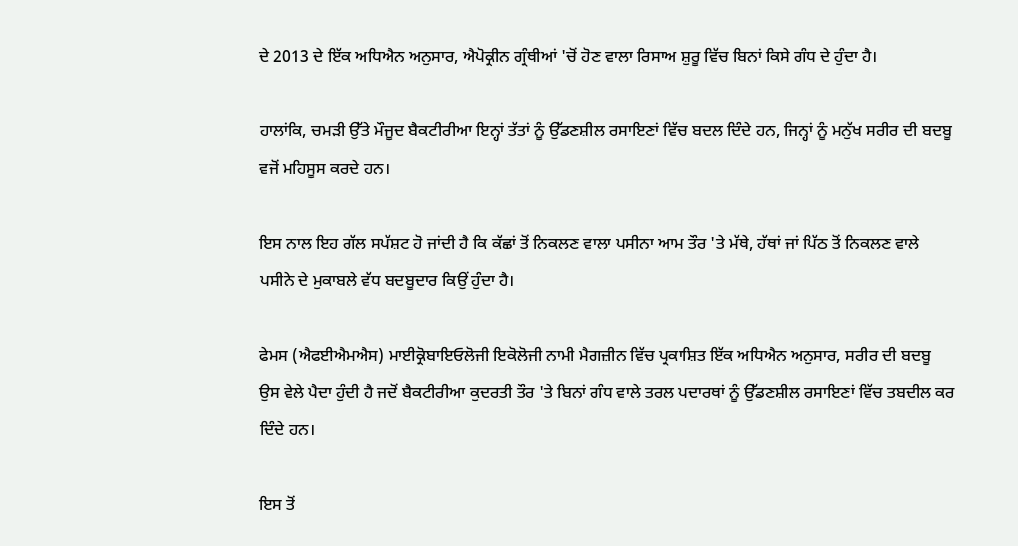ਦੇ 2013 ਦੇ ਇੱਕ ਅਧਿਐਨ ਅਨੁਸਾਰ, ਐਪੋਕ੍ਰੀਨ ਗ੍ਰੰਥੀਆਂ 'ਚੋਂ ਹੋਣ ਵਾਲਾ ਰਿਸਾਅ ਸ਼ੁਰੂ ਵਿੱਚ ਬਿਨਾਂ ਕਿਸੇ ਗੰਧ ਦੇ ਹੁੰਦਾ ਹੈ।

ਹਾਲਾਂਕਿ, ਚਮੜੀ ਉੱਤੇ ਮੌਜੂਦ ਬੈਕਟੀਰੀਆ ਇਨ੍ਹਾਂ ਤੱਤਾਂ ਨੂੰ ਉੱਡਣਸ਼ੀਲ ਰਸਾਇਣਾਂ ਵਿੱਚ ਬਦਲ ਦਿੰਦੇ ਹਨ, ਜਿਨ੍ਹਾਂ ਨੂੰ ਮਨੁੱਖ ਸਰੀਰ ਦੀ ਬਦਬੂ ਵਜੋਂ ਮਹਿਸੂਸ ਕਰਦੇ ਹਨ।

ਇਸ ਨਾਲ ਇਹ ਗੱਲ ਸਪੱਸ਼ਟ ਹੋ ਜਾਂਦੀ ਹੈ ਕਿ ਕੱਛਾਂ ਤੋਂ ਨਿਕਲਣ ਵਾਲਾ ਪਸੀਨਾ ਆਮ ਤੌਰ 'ਤੇ ਮੱਥੇ, ਹੱਥਾਂ ਜਾਂ ਪਿੱਠ ਤੋਂ ਨਿਕਲਣ ਵਾਲੇ ਪਸੀਨੇ ਦੇ ਮੁਕਾਬਲੇ ਵੱਧ ਬਦਬੂਦਾਰ ਕਿਉਂ ਹੁੰਦਾ ਹੈ।

ਫੇਮਸ (ਐਫਈਐਮਐਸ) ਮਾਈਕ੍ਰੋਬਾਇਓਲੋਜੀ ਇਕੋਲੋਜੀ ਨਾਮੀ ਮੈਗਜ਼ੀਨ ਵਿੱਚ ਪ੍ਰਕਾਸ਼ਿਤ ਇੱਕ ਅਧਿਐਨ ਅਨੁਸਾਰ, ਸਰੀਰ ਦੀ ਬਦਬੂ ਉਸ ਵੇਲੇ ਪੈਦਾ ਹੁੰਦੀ ਹੈ ਜਦੋਂ ਬੈਕਟੀਰੀਆ ਕੁਦਰਤੀ ਤੌਰ 'ਤੇ ਬਿਨਾਂ ਗੰਧ ਵਾਲੇ ਤਰਲ ਪਦਾਰਥਾਂ ਨੂੰ ਉੱਡਣਸ਼ੀਲ ਰਸਾਇਣਾਂ ਵਿੱਚ ਤਬਦੀਲ ਕਰ ਦਿੰਦੇ ਹਨ।

ਇਸ ਤੋਂ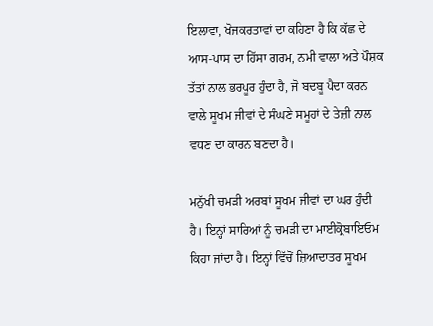ਇਲਾਵਾ, ਖੋਜਕਰਤਾਵਾਂ ਦਾ ਕਹਿਣਾ ਹੈ ਕਿ ਕੱਛ ਦੇ ਆਸ-ਪਾਸ ਦਾ ਹਿੱਸਾ ਗਰਮ, ਨਮੀ ਵਾਲਾ ਅਤੇ ਪੌਸ਼ਕ ਤੱਤਾਂ ਨਾਲ ਭਰਪੂਰ ਹੁੰਦਾ ਹੈ, ਜੋ ਬਦਬੂ ਪੈਦਾ ਕਰਨ ਵਾਲੇ ਸੂਖਮ ਜੀਵਾਂ ਦੇ ਸੰਘਣੇ ਸਮੂਹਾਂ ਦੇ ਤੇਜ਼ੀ ਨਾਲ ਵਧਣ ਦਾ ਕਾਰਨ ਬਣਦਾ ਹੈ।

ਮਨੁੱਖੀ ਚਮੜੀ ਅਰਬਾਂ ਸੂਖਮ ਜੀਵਾਂ ਦਾ ਘਰ ਹੁੰਦੀ ਹੈ। ਇਨ੍ਹਾਂ ਸਾਰਿਆਂ ਨੂੰ ਚਮੜੀ ਦਾ ਮਾਈਕ੍ਰੋਬਾਇਓਮ ਕਿਹਾ ਜਾਂਦਾ ਹੈ। ਇਨ੍ਹਾਂ ਵਿੱਚੋਂ ਜ਼ਿਆਦਾਤਰ ਸੂਖਮ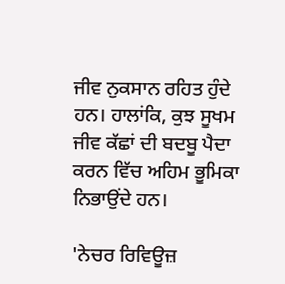ਜੀਵ ਨੁਕਸਾਨ ਰਹਿਤ ਹੁੰਦੇ ਹਨ। ਹਾਲਾਂਕਿ, ਕੁਝ ਸੂਖਮ ਜੀਵ ਕੱਛਾਂ ਦੀ ਬਦਬੂ ਪੈਦਾ ਕਰਨ ਵਿੱਚ ਅਹਿਮ ਭੂਮਿਕਾ ਨਿਭਾਉਂਦੇ ਹਨ।

'ਨੇਚਰ ਰਿਵਿਊਜ਼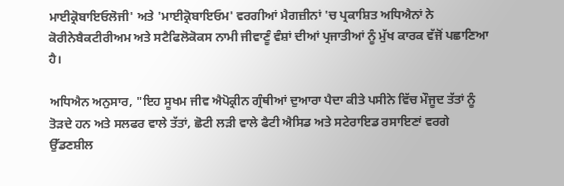ਮਾਈਕ੍ਰੋਬਾਇਓਲੋਜੀ' ਅਤੇ 'ਮਾਈਕ੍ਰੋਬਾਇਓਮ' ਵਰਗੀਆਂ ਮੈਗਜ਼ੀਨਾਂ 'ਚ ਪ੍ਰਕਾਸ਼ਿਤ ਅਧਿਐਨਾਂ ਨੇ ਕੋਰੀਨੇਬੈਕਟੀਰੀਅਮ ਅਤੇ ਸਟੈਫਿਲੋਕੋਕਸ ਨਾਮੀ ਜੀਵਾਣੂੰ ਵੰਸ਼ਾਂ ਦੀਆਂ ਪ੍ਰਜਾਤੀਆਂ ਨੂੰ ਮੁੱਖ ਕਾਰਕ ਵੱਜੋਂ ਪਛਾਣਿਆ ਹੈ।

ਅਧਿਐਨ ਅਨੁਸਾਰ, "ਇਹ ਸੂਖਮ ਜੀਵ ਐਪੋਕ੍ਰੀਨ ਗ੍ਰੰਥੀਆਂ ਦੁਆਰਾ ਪੈਦਾ ਕੀਤੇ ਪਸੀਨੇ ਵਿੱਚ ਮੌਜੂਦ ਤੱਤਾਂ ਨੂੰ ਤੋੜਦੇ ਹਨ ਅਤੇ ਸਲਫਰ ਵਾਲੇ ਤੱਤਾਂ, ਛੋਟੀ ਲੜੀ ਵਾਲੇ ਫੈਟੀ ਐਸਿਡ ਅਤੇ ਸਟੇਰਾਇਡ ਰਸਾਇਣਾਂ ਵਰਗੇ ਉੱਡਣਸ਼ੀਲ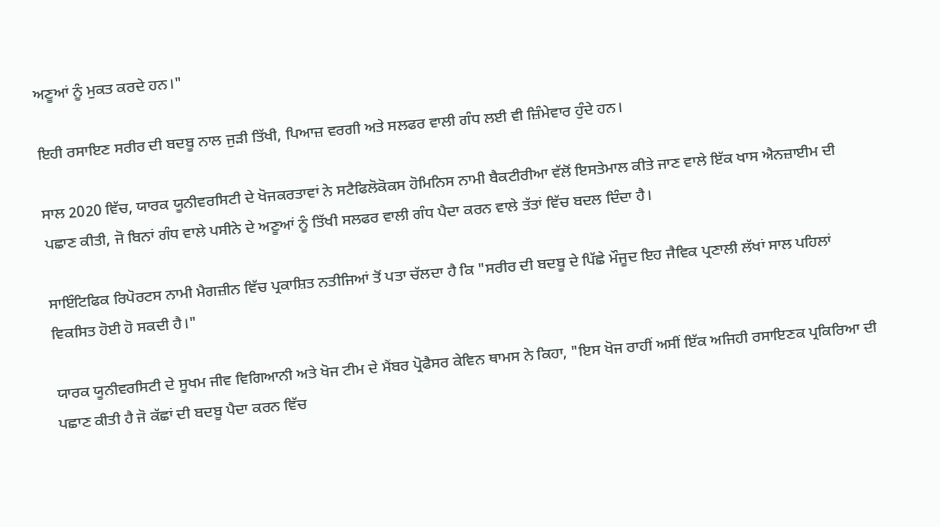ਅਣੂਆਂ ਨੂੰ ਮੁਕਤ ਕਰਦੇ ਹਨ।"

ਇਹੀ ਰਸਾਇਣ ਸਰੀਰ ਦੀ ਬਦਬੂ ਨਾਲ ਜੁੜੀ ਤਿੱਖੀ, ਪਿਆਜ਼ ਵਰਗੀ ਅਤੇ ਸਲਫਰ ਵਾਲੀ ਗੰਧ ਲਈ ਵੀ ਜ਼ਿੰਮੇਵਾਰ ਹੁੰਦੇ ਹਨ।

ਸਾਲ 2020 ਵਿੱਚ, ਯਾਰਕ ਯੂਨੀਵਰਸਿਟੀ ਦੇ ਖੋਜਕਰਤਾਵਾਂ ਨੇ ਸਟੈਫਿਲੋਕੋਕਸ ਹੋਮਿਨਿਸ ਨਾਮੀ ਬੈਕਟੀਰੀਆ ਵੱਲੋਂ ਇਸਤੇਮਾਲ ਕੀਤੇ ਜਾਣ ਵਾਲੇ ਇੱਕ ਖਾਸ ਐਨਜ਼ਾਈਮ ਦੀ ਪਛਾਣ ਕੀਤੀ, ਜੋ ਬਿਨਾਂ ਗੰਧ ਵਾਲੇ ਪਸੀਨੇ ਦੇ ਅਣੂਆਂ ਨੂੰ ਤਿੱਖੀ ਸਲਫਰ ਵਾਲੀ ਗੰਧ ਪੈਦਾ ਕਰਨ ਵਾਲੇ ਤੱਤਾਂ ਵਿੱਚ ਬਦਲ ਦਿੰਦਾ ਹੈ।

ਸਾਇੰਟਿਫਿਕ ਰਿਪੋਰਟਸ ਨਾਮੀ ਮੈਗਜ਼ੀਨ ਵਿੱਚ ਪ੍ਰਕਾਸ਼ਿਤ ਨਤੀਜਿਆਂ ਤੋਂ ਪਤਾ ਚੱਲਦਾ ਹੈ ਕਿ "ਸਰੀਰ ਦੀ ਬਦਬੂ ਦੇ ਪਿੱਛੇ ਮੌਜੂਦ ਇਹ ਜੈਵਿਕ ਪ੍ਰਣਾਲੀ ਲੱਖਾਂ ਸਾਲ ਪਹਿਲਾਂ ਵਿਕਸਿਤ ਹੋਈ ਹੋ ਸਕਦੀ ਹੈ।"

ਯਾਰਕ ਯੂਨੀਵਰਸਿਟੀ ਦੇ ਸੂਖਮ ਜੀਵ ਵਿਗਿਆਨੀ ਅਤੇ ਖੋਜ ਟੀਮ ਦੇ ਮੈਂਬਰ ਪ੍ਰੋਫੈਸਰ ਕੇਵਿਨ ਥਾਮਸ ਨੇ ਕਿਹਾ, "ਇਸ ਖੋਜ ਰਾਹੀਂ ਅਸੀਂ ਇੱਕ ਅਜਿਹੀ ਰਸਾਇਣਕ ਪ੍ਰਕਿਰਿਆ ਦੀ ਪਛਾਣ ਕੀਤੀ ਹੈ ਜੋ ਕੱਛਾਂ ਦੀ ਬਦਬੂ ਪੈਦਾ ਕਰਨ ਵਿੱਚ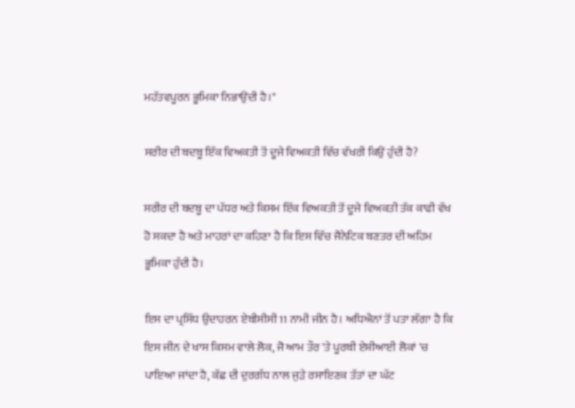ਮਹੱਤਵਪੂਰਨ ਭੂਮਿਕਾ ਨਿਭਾਉਂਦੀ ਹੈ।"

ਸਰੀਰ ਦੀ ਬਦਬੂ ਇੱਕ ਵਿਅਕਤੀ ਤੋਂ ਦੂਜੇ ਵਿਅਕਤੀ ਵਿੱਚ ਵੱਖਰੀ ਕਿਉਂ ਹੁੰਦੀ ਹੈ?

ਸਰੀਰ ਦੀ ਬਦਬੂ ਦਾ ਪੱਧਰ ਅਤੇ ਕਿਸਮ ਇੱਕ ਵਿਅਕਤੀ ਤੋਂ ਦੂਜੇ ਵਿਅਕਤੀ ਤੱਕ ਕਾਫੀ ਵੱਖ ਹੋ ਸਕਦਾ ਹੈ ਅਤੇ ਮਾਹਰਾਂ ਦਾ ਕਹਿਣਾ ਹੈ ਕਿ ਇਸ ਵਿੱਚ ਜੈਨੇਟਿਕ ਬਣਤਰ ਦੀ ਅਹਿਮ ਭੂਮਿਕਾ ਹੁੰਦੀ ਹੈ।

ਇਸ ਦਾ ਪ੍ਰਸਿੱਧ ਉਦਾਹਰਨ ਏਬੀਸੀਸੀ11 ਨਾਮੀ ਜੀਨ ਹੈ। ਅਧਿਐਨਾਂ ਤੋਂ ਪਤਾ ਲੱਗਾ ਹੈ ਕਿ ਇਸ ਜੀਨ ਦੇ ਖਾਸ ਕਿਸਮ ਵਾਲੇ ਲੋਕ, ਜੋ ਆਮ ਤੌਰ 'ਤੇ ਪੂਰਬੀ ਏਸ਼ੀਆਈ ਲੋਕਾਂ 'ਚ ਪਾਇਆ ਜਾਂਦਾ ਹੈ, ਕੱਛ ਦੀ ਦੁਰਗੰਧ ਨਾਲ ਜੁੜੇ ਰਸਾਇਣਕ ਤੱਤਾਂ ਦਾ ਘੱਟ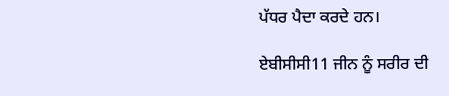ਪੱਧਰ ਪੈਦਾ ਕਰਦੇ ਹਨ।

ਏਬੀਸੀਸੀ11 ਜੀਨ ਨੂੰ ਸਰੀਰ ਦੀ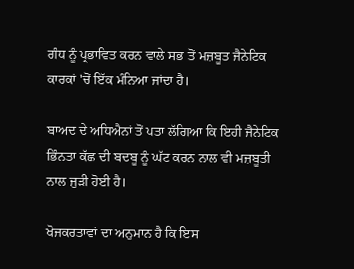ਗੰਧ ਨੂੰ ਪ੍ਰਭਾਵਿਤ ਕਰਨ ਵਾਲੇ ਸਭ ਤੋਂ ਮਜ਼ਬੂਤ ਜੈਨੇਟਿਕ ਕਾਰਕਾਂ 'ਚੋਂ ਇੱਕ ਮੰਨਿਆ ਜਾਂਦਾ ਹੈ।

ਬਾਅਦ ਦੇ ਅਧਿਐਨਾਂ ਤੋਂ ਪਤਾ ਲੱਗਿਆ ਕਿ ਇਹੀ ਜੈਨੇਟਿਕ ਭਿੰਨਤਾ ਕੱਛ ਦੀ ਬਦਬੂ ਨੂੰ ਘੱਟ ਕਰਨ ਨਾਲ ਵੀ ਮਜ਼ਬੂਤੀ ਨਾਲ ਜੁੜੀ ਹੋਈ ਹੈ।

ਖੋਜਕਰਤਾਵਾਂ ਦਾ ਅਨੁਮਾਨ ਹੈ ਕਿ ਇਸ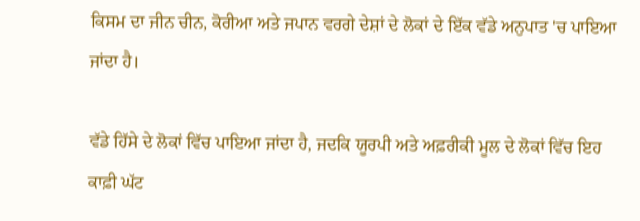ਕਿਸਮ ਦਾ ਜੀਨ ਚੀਨ, ਕੋਰੀਆ ਅਤੇ ਜਪਾਨ ਵਰਗੇ ਦੇਸ਼ਾਂ ਦੇ ਲੋਕਾਂ ਦੇ ਇੱਕ ਵੱਡੇ ਅਨੁਪਾਤ 'ਚ ਪਾਇਆ ਜਾਂਦਾ ਹੈ।

ਵੱਡੇ ਹਿੱਸੇ ਦੇ ਲੋਕਾਂ ਵਿੱਚ ਪਾਇਆ ਜਾਂਦਾ ਹੈ, ਜਦਕਿ ਯੂਰਪੀ ਅਤੇ ਅਫ਼ਰੀਕੀ ਮੂਲ ਦੇ ਲੋਕਾਂ ਵਿੱਚ ਇਹ ਕਾਫ਼ੀ ਘੱਟ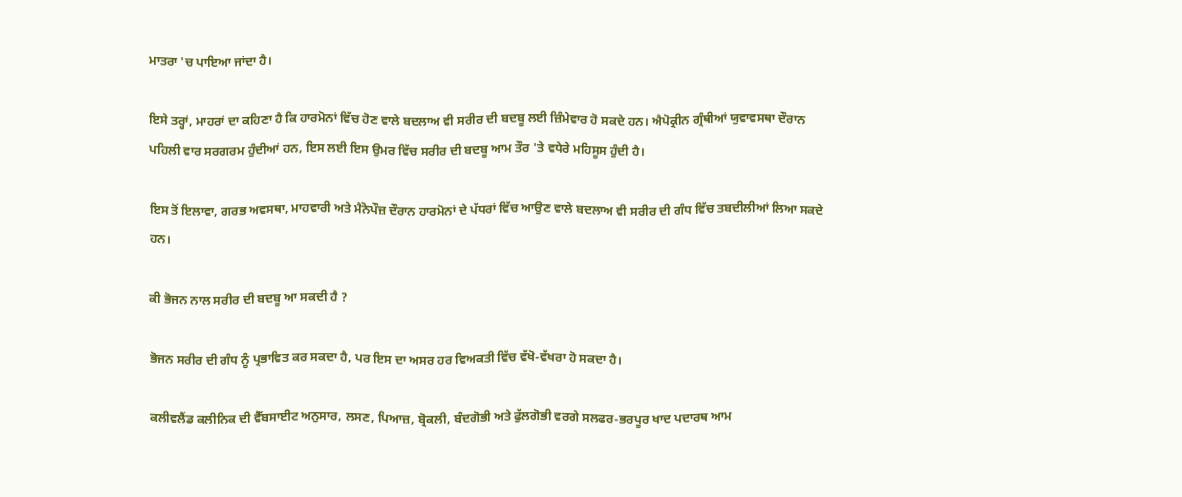ਮਾਤਰਾ 'ਚ ਪਾਇਆ ਜਾਂਦਾ ਹੈ।

ਇਸੇ ਤਰ੍ਹਾਂ, ਮਾਹਰਾਂ ਦਾ ਕਹਿਣਾ ਹੈ ਕਿ ਹਾਰਮੋਨਾਂ ਵਿੱਚ ਹੋਣ ਵਾਲੇ ਬਦਲਾਅ ਵੀ ਸਰੀਰ ਦੀ ਬਦਬੂ ਲਈ ਜ਼ਿੰਮੇਵਾਰ ਹੋ ਸਕਦੇ ਹਨ। ਐਪੋਕ੍ਰੀਨ ਗ੍ਰੰਥੀਆਂ ਯੁਵਾਵਸਥਾ ਦੌਰਾਨ ਪਹਿਲੀ ਵਾਰ ਸਰਗਰਮ ਹੁੰਦੀਆਂ ਹਨ, ਇਸ ਲਈ ਇਸ ਉਮਰ ਵਿੱਚ ਸਰੀਰ ਦੀ ਬਦਬੂ ਆਮ ਤੌਰ 'ਤੇ ਵਧੇਰੇ ਮਹਿਸੂਸ ਹੁੰਦੀ ਹੈ।

ਇਸ ਤੋਂ ਇਲਾਵਾ, ਗਰਭ ਅਵਸਥਾ, ਮਾਹਵਾਰੀ ਅਤੇ ਮੈਨੋਪੌਜ਼ ਦੌਰਾਨ ਹਾਰਮੋਨਾਂ ਦੇ ਪੱਧਰਾਂ ਵਿੱਚ ਆਉਣ ਵਾਲੇ ਬਦਲਾਅ ਵੀ ਸਰੀਰ ਦੀ ਗੰਧ ਵਿੱਚ ਤਬਦੀਲੀਆਂ ਲਿਆ ਸਕਦੇ ਹਨ।

ਕੀ ਭੋਜਨ ਨਾਲ ਸਰੀਰ ਦੀ ਬਦਬੂ ਆ ਸਕਦੀ ਹੈ ?

ਭੋਜਨ ਸਰੀਰ ਦੀ ਗੰਧ ਨੂੰ ਪ੍ਰਭਾਵਿਤ ਕਰ ਸਕਦਾ ਹੈ, ਪਰ ਇਸ ਦਾ ਅਸਰ ਹਰ ਵਿਅਕਤੀ ਵਿੱਚ ਵੱਖੋ-ਵੱਖਰਾ ਹੋ ਸਕਦਾ ਹੈ।

ਕਲੀਵਲੈਂਡ ਕਲੀਨਿਕ ਦੀ ਵੈੱਬਸਾਈਟ ਅਨੁਸਾਰ, ਲਸਣ, ਪਿਆਜ਼, ਬ੍ਰੋਕਲੀ, ਬੰਦਗੋਭੀ ਅਤੇ ਫੁੱਲਗੋਭੀ ਵਰਗੇ ਸਲਫਰ-ਭਰਪੂਰ ਖਾਦ ਪਦਾਰਥ ਆਮ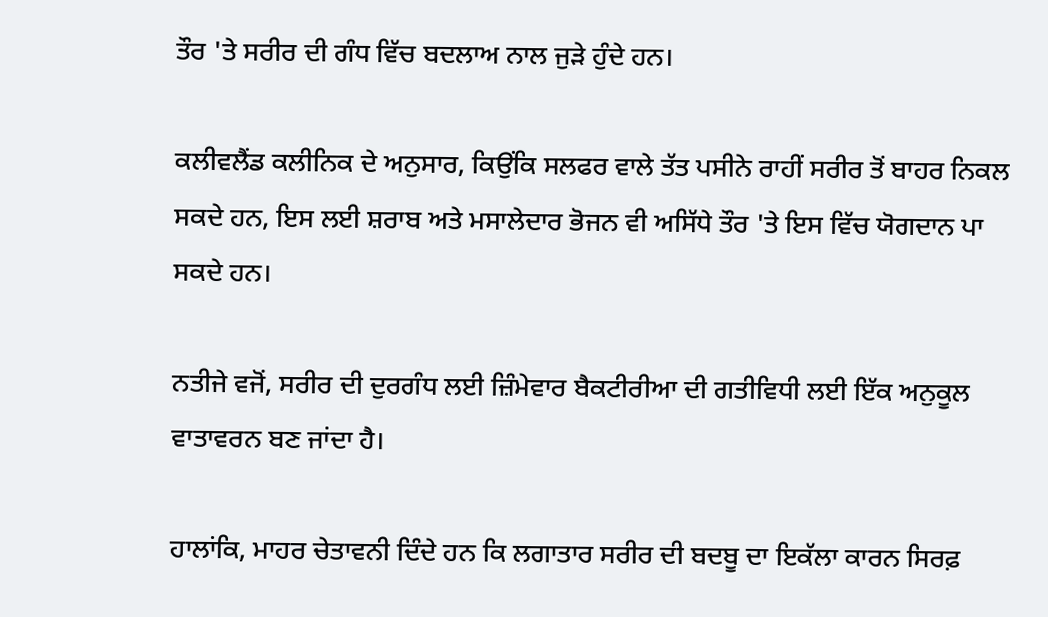ਤੌਰ 'ਤੇ ਸਰੀਰ ਦੀ ਗੰਧ ਵਿੱਚ ਬਦਲਾਅ ਨਾਲ ਜੁੜੇ ਹੁੰਦੇ ਹਨ।

ਕਲੀਵਲੈਂਡ ਕਲੀਨਿਕ ਦੇ ਅਨੁਸਾਰ, ਕਿਉਂਕਿ ਸਲਫਰ ਵਾਲੇ ਤੱਤ ਪਸੀਨੇ ਰਾਹੀਂ ਸਰੀਰ ਤੋਂ ਬਾਹਰ ਨਿਕਲ ਸਕਦੇ ਹਨ, ਇਸ ਲਈ ਸ਼ਰਾਬ ਅਤੇ ਮਸਾਲੇਦਾਰ ਭੋਜਨ ਵੀ ਅਸਿੱਧੇ ਤੌਰ 'ਤੇ ਇਸ ਵਿੱਚ ਯੋਗਦਾਨ ਪਾ ਸਕਦੇ ਹਨ।

ਨਤੀਜੇ ਵਜੋਂ, ਸਰੀਰ ਦੀ ਦੁਰਗੰਧ ਲਈ ਜ਼ਿੰਮੇਵਾਰ ਬੈਕਟੀਰੀਆ ਦੀ ਗਤੀਵਿਧੀ ਲਈ ਇੱਕ ਅਨੁਕੂਲ ਵਾਤਾਵਰਨ ਬਣ ਜਾਂਦਾ ਹੈ।

ਹਾਲਾਂਕਿ, ਮਾਹਰ ਚੇਤਾਵਨੀ ਦਿੰਦੇ ਹਨ ਕਿ ਲਗਾਤਾਰ ਸਰੀਰ ਦੀ ਬਦਬੂ ਦਾ ਇਕੱਲਾ ਕਾਰਨ ਸਿਰਫ਼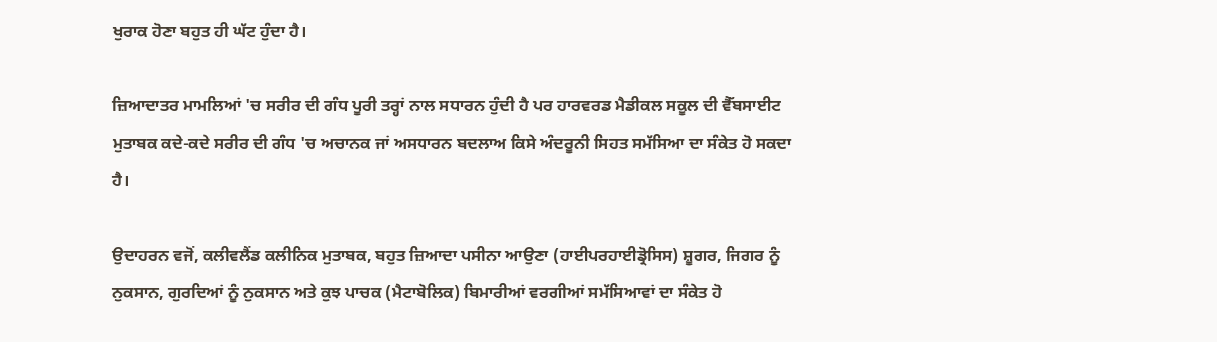ਖੁਰਾਕ ਹੋਣਾ ਬਹੁਤ ਹੀ ਘੱਟ ਹੁੰਦਾ ਹੈ।

ਜ਼ਿਆਦਾਤਰ ਮਾਮਲਿਆਂ 'ਚ ਸਰੀਰ ਦੀ ਗੰਧ ਪੂਰੀ ਤਰ੍ਹਾਂ ਨਾਲ ਸਧਾਰਨ ਹੁੰਦੀ ਹੈ ਪਰ ਹਾਰਵਰਡ ਮੈਡੀਕਲ ਸਕੂਲ ਦੀ ਵੈੱਬਸਾਈਟ ਮੁਤਾਬਕ ਕਦੇ-ਕਦੇ ਸਰੀਰ ਦੀ ਗੰਧ 'ਚ ਅਚਾਨਕ ਜਾਂ ਅਸਧਾਰਨ ਬਦਲਾਅ ਕਿਸੇ ਅੰਦਰੂਨੀ ਸਿਹਤ ਸਮੱਸਿਆ ਦਾ ਸੰਕੇਤ ਹੋ ਸਕਦਾ ਹੈ।

ਉਦਾਹਰਨ ਵਜੋਂ, ਕਲੀਵਲੈਂਡ ਕਲੀਨਿਕ ਮੁਤਾਬਕ, ਬਹੁਤ ਜ਼ਿਆਦਾ ਪਸੀਨਾ ਆਉਣਾ (ਹਾਈਪਰਹਾਈਡ੍ਰੋਸਿਸ) ਸ਼ੂਗਰ, ਜਿਗਰ ਨੂੰ ਨੁਕਸਾਨ, ਗੁਰਦਿਆਂ ਨੂੰ ਨੁਕਸਾਨ ਅਤੇ ਕੁਝ ਪਾਚਕ (ਮੈਟਾਬੋਲਿਕ) ਬਿਮਾਰੀਆਂ ਵਰਗੀਆਂ ਸਮੱਸਿਆਵਾਂ ਦਾ ਸੰਕੇਤ ਹੋ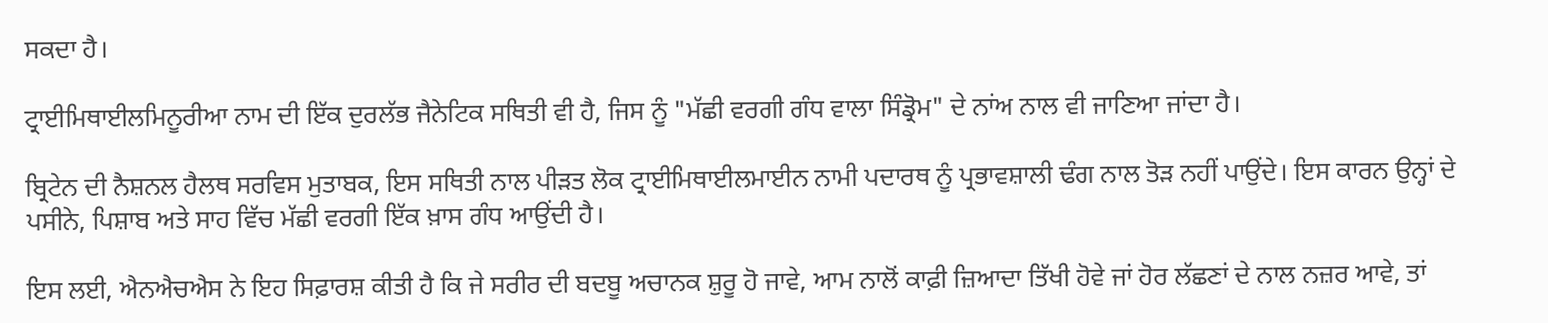ਸਕਦਾ ਹੈ।

ਟ੍ਰਾਈਮਿਥਾਈਲਮਿਨੂਰੀਆ ਨਾਮ ਦੀ ਇੱਕ ਦੁਰਲੱਭ ਜੈਨੇਟਿਕ ਸਥਿਤੀ ਵੀ ਹੈ, ਜਿਸ ਨੂੰ "ਮੱਛੀ ਵਰਗੀ ਗੰਧ ਵਾਲਾ ਸਿੰਡ੍ਰੋਮ" ਦੇ ਨਾਂਅ ਨਾਲ ਵੀ ਜਾਣਿਆ ਜਾਂਦਾ ਹੈ।

ਬ੍ਰਿਟੇਨ ਦੀ ਨੈਸ਼ਨਲ ਹੈਲਥ ਸਰਵਿਸ ਮੁਤਾਬਕ, ਇਸ ਸਥਿਤੀ ਨਾਲ ਪੀੜਤ ਲੋਕ ਟ੍ਰਾਈਮਿਥਾਈਲਮਾਈਨ ਨਾਮੀ ਪਦਾਰਥ ਨੂੰ ਪ੍ਰਭਾਵਸ਼ਾਲੀ ਢੰਗ ਨਾਲ ਤੋੜ ਨਹੀਂ ਪਾਉਂਦੇ। ਇਸ ਕਾਰਨ ਉਨ੍ਹਾਂ ਦੇ ਪਸੀਨੇ, ਪਿਸ਼ਾਬ ਅਤੇ ਸਾਹ ਵਿੱਚ ਮੱਛੀ ਵਰਗੀ ਇੱਕ ਖ਼ਾਸ ਗੰਧ ਆਉਂਦੀ ਹੈ।

ਇਸ ਲਈ, ਐਨਐਚਐਸ ਨੇ ਇਹ ਸਿਫ਼ਾਰਸ਼ ਕੀਤੀ ਹੈ ਕਿ ਜੇ ਸਰੀਰ ਦੀ ਬਦਬੂ ਅਚਾਨਕ ਸ਼ੁਰੂ ਹੋ ਜਾਵੇ, ਆਮ ਨਾਲੋਂ ਕਾਫ਼ੀ ਜ਼ਿਆਦਾ ਤਿੱਖੀ ਹੋਵੇ ਜਾਂ ਹੋਰ ਲੱਛਣਾਂ ਦੇ ਨਾਲ ਨਜ਼ਰ ਆਵੇ, ਤਾਂ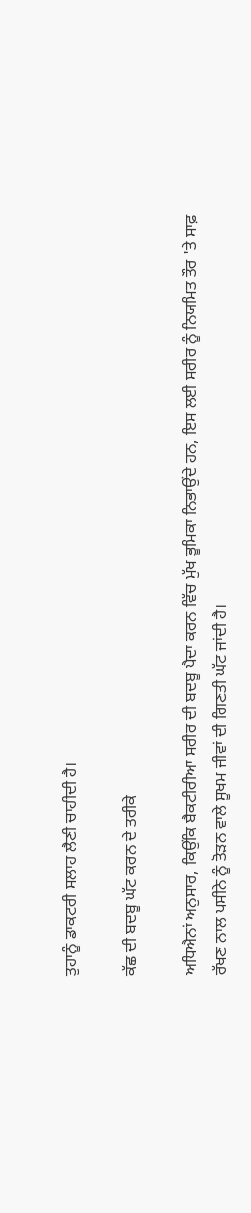ਤੁਹਾਨੂੰ ਡਾਕਟਰੀ ਸਲਾਹ ਲੈਣੀ ਚਾਹੀਦੀ ਹੈ।

ਕੱਛ ਦੀ ਬਦਬੂ ਘੱਟ ਕਰਨ ਦੇ ਤਰੀਕੇ

ਅਧਿਐਨਾਂ ਅਨੁਸਾਰ, ਕਿਉਂਕਿ ਬੈਕਟੀਰੀਆ ਸਰੀਰ ਦੀ ਬਦਬੂ ਪੈਦਾ ਕਰਨ ਵਿੱਚ ਮੁੱਖ ਭੂਮਿਕਾ ਨਿਭਾਉਂਦੇ ਹਨ, ਇਸ ਲਈ ਸਰੀਰ ਨੂੰ ਨਿਯਮਿਤ ਤੌਰ 'ਤੇ ਸਾਫ਼ ਰੱਖਣ ਨਾਲ ਪਸੀਨੇ ਨੂੰ ਤੋੜਨ ਵਾਲੇ ਸੂਖਮ ਜੀਵਾਂ ਦੀ ਗਿਣਤੀ ਘੱਟ ਜਾਂਦੀ ਹੈ।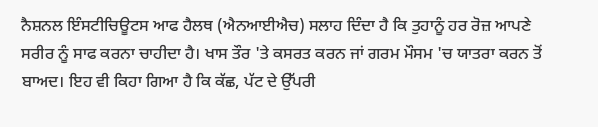ਨੈਸ਼ਨਲ ਇੰਸਟੀਚਿਊਟਸ ਆਫ ਹੈਲਥ (ਐਨਆਈਐਚ) ਸਲਾਹ ਦਿੰਦਾ ਹੈ ਕਿ ਤੁਹਾਨੂੰ ਹਰ ਰੋਜ਼ ਆਪਣੇ ਸਰੀਰ ਨੂੰ ਸਾਫ ਕਰਨਾ ਚਾਹੀਦਾ ਹੈ। ਖਾਸ ਤੌਰ 'ਤੇ ਕਸਰਤ ਕਰਨ ਜਾਂ ਗਰਮ ਮੌਸਮ 'ਚ ਯਾਤਰਾ ਕਰਨ ਤੋਂ ਬਾਅਦ। ਇਹ ਵੀ ਕਿਹਾ ਗਿਆ ਹੈ ਕਿ ਕੱਛ, ਪੱਟ ਦੇ ਉੱਪਰੀ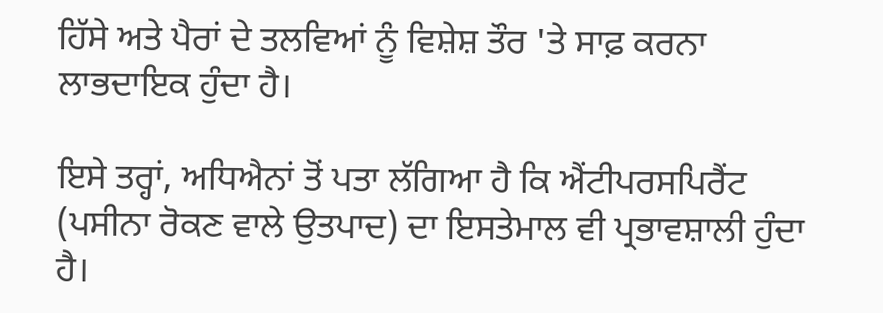ਹਿੱਸੇ ਅਤੇ ਪੈਰਾਂ ਦੇ ਤਲਵਿਆਂ ਨੂੰ ਵਿਸ਼ੇਸ਼ ਤੌਰ 'ਤੇ ਸਾਫ਼ ਕਰਨਾ ਲਾਭਦਾਇਕ ਹੁੰਦਾ ਹੈ।

ਇਸੇ ਤਰ੍ਹਾਂ, ਅਧਿਐਨਾਂ ਤੋਂ ਪਤਾ ਲੱਗਿਆ ਹੈ ਕਿ ਐਂਟੀਪਰਸਪਿਰੈਂਟ (ਪਸੀਨਾ ਰੋਕਣ ਵਾਲੇ ਉਤਪਾਦ) ਦਾ ਇਸਤੇਮਾਲ ਵੀ ਪ੍ਰਭਾਵਸ਼ਾਲੀ ਹੁੰਦਾ ਹੈ।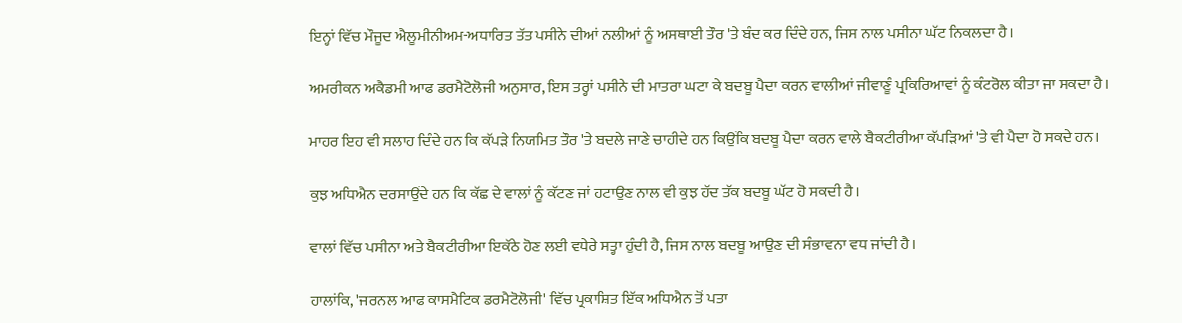ਇਨ੍ਹਾਂ ਵਿੱਚ ਮੌਜੂਦ ਐਲੂਮੀਨੀਅਮ-ਅਧਾਰਿਤ ਤੱਤ ਪਸੀਨੇ ਦੀਆਂ ਨਲੀਆਂ ਨੂੰ ਅਸਥਾਈ ਤੌਰ 'ਤੇ ਬੰਦ ਕਰ ਦਿੰਦੇ ਹਨ, ਜਿਸ ਨਾਲ ਪਸੀਨਾ ਘੱਟ ਨਿਕਲਦਾ ਹੈ।

ਅਮਰੀਕਨ ਅਕੈਡਮੀ ਆਫ ਡਰਮੈਟੋਲੋਜੀ ਅਨੁਸਾਰ, ਇਸ ਤਰ੍ਹਾਂ ਪਸੀਨੇ ਦੀ ਮਾਤਰਾ ਘਟਾ ਕੇ ਬਦਬੂ ਪੈਦਾ ਕਰਨ ਵਾਲੀਆਂ ਜੀਵਾਣੂੰ ਪ੍ਰਕਿਰਿਆਵਾਂ ਨੂੰ ਕੰਟਰੋਲ ਕੀਤਾ ਜਾ ਸਕਦਾ ਹੈ।

ਮਾਹਰ ਇਹ ਵੀ ਸਲਾਹ ਦਿੰਦੇ ਹਨ ਕਿ ਕੱਪੜੇ ਨਿਯਮਿਤ ਤੌਰ 'ਤੇ ਬਦਲੇ ਜਾਣੇ ਚਾਹੀਦੇ ਹਨ ਕਿਉਂਕਿ ਬਦਬੂ ਪੈਦਾ ਕਰਨ ਵਾਲੇ ਬੈਕਟੀਰੀਆ ਕੱਪੜਿਆਂ 'ਤੇ ਵੀ ਪੈਦਾ ਹੋ ਸਕਦੇ ਹਨ।

ਕੁਝ ਅਧਿਐਨ ਦਰਸਾਉਂਦੇ ਹਨ ਕਿ ਕੱਛ ਦੇ ਵਾਲਾਂ ਨੂੰ ਕੱਟਣ ਜਾਂ ਹਟਾਉਣ ਨਾਲ ਵੀ ਕੁਝ ਹੱਦ ਤੱਕ ਬਦਬੂ ਘੱਟ ਹੋ ਸਕਦੀ ਹੈ।

ਵਾਲਾਂ ਵਿੱਚ ਪਸੀਨਾ ਅਤੇ ਬੈਕਟੀਰੀਆ ਇਕੱਠੇ ਹੋਣ ਲਈ ਵਧੇਰੇ ਸਤ੍ਹਾ ਹੁੰਦੀ ਹੈ, ਜਿਸ ਨਾਲ ਬਦਬੂ ਆਉਣ ਦੀ ਸੰਭਾਵਨਾ ਵਧ ਜਾਂਦੀ ਹੈ।

ਹਾਲਾਂਕਿ, 'ਜਰਨਲ ਆਫ ਕਾਸਮੈਟਿਕ ਡਰਮੈਟੋਲੋਜੀ' ਵਿੱਚ ਪ੍ਰਕਾਸ਼ਿਤ ਇੱਕ ਅਧਿਐਨ ਤੋਂ ਪਤਾ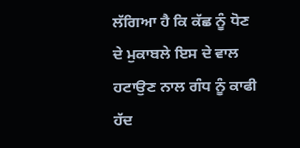ਲੱਗਿਆ ਹੈ ਕਿ ਕੱਛ ਨੂੰ ਧੋਣ ਦੇ ਮੁਕਾਬਲੇ ਇਸ ਦੇ ਵਾਲ ਹਟਾਉਣ ਨਾਲ ਗੰਧ ਨੂੰ ਕਾਫੀ ਹੱਦ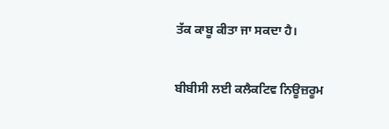ਤੱਕ ਕਾਬੂ ਕੀਤਾ ਜਾ ਸਕਦਾ ਹੈ।

ਬੀਬੀਸੀ ਲਈ ਕਲੈਕਟਿਵ ਨਿਊਜ਼ਰੂਮ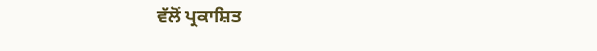ਵੱਲੋਂ ਪ੍ਰਕਾਸ਼ਿਤ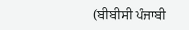(ਬੀਬੀਸੀ ਪੰਜਾਬੀ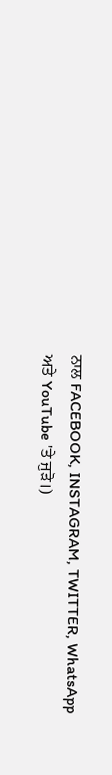ਨਾਲ FACEBOOK, INSTAGRAM, TWITTER, WhatsApp ਅਤੇ YouTube 'ਤੇ ਜੁੜੋ।)